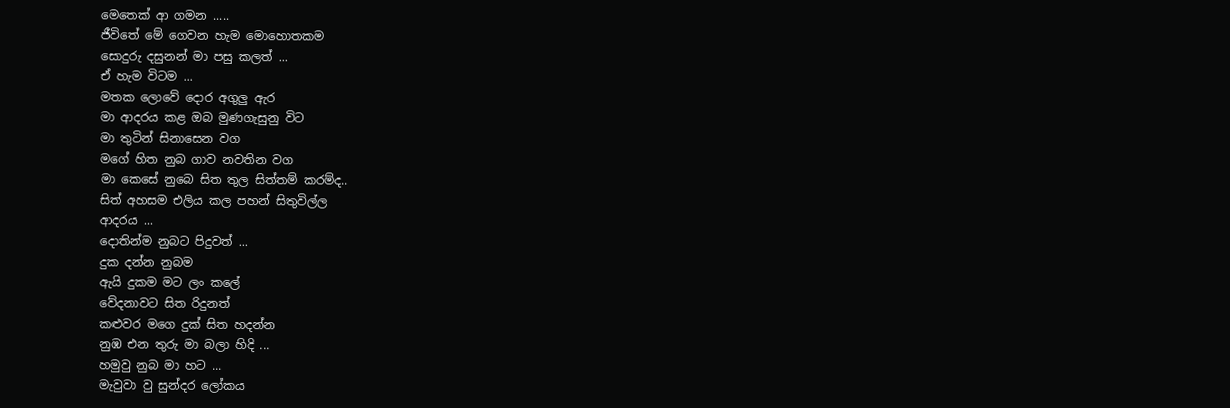මෙතෙක් ආ ගමන .....
ජීවිතේ මේ ගෙවන හැම මොහොතකම
සොදුරු දසුනන් මා පසු කලත් ...
ඒ හැම විටම ...
මතක ලොවේ දොර අගුලු ඇර
මා ආදරය කළ ඔබ මුණගැසුනු විට
මා තුටින් සිනාසෙන වග
මගේ හිත නුබ ගාව නවතින වග
මා කෙසේ නුබෙ සිත තුල සිත්තම් කරම්ද..
සිත් අහසම එලිය කල පහන් සිතුවිල්ල
ආදරය ...
දොතින්ම නුබට පිදුවත් ...
දුක දන්න නුබම
ඇයි දුකම මට ලං කලේ
වේදනාවට සිත රිදුනත්
කළුවර මගෙ දුක් සිත හදන්න
නුඹ එන තුරු මා බලා හිදි ...
හමුවු නුබ මා හට ...
මැවුවා වු සුන්දර ලෝකය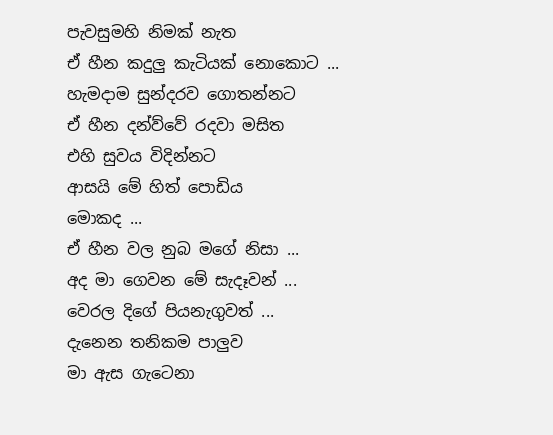පැවසුමහි නිමක් නැත
ඒ හීන කදුලු කැටියක් නොකොට ...
හැමදාම සුන්දරව ගොතන්නට
ඒ හීන දන්ව්වේ රදවා මසිත
එහි සුවය විදින්නට
ආසයි මේ හිත් පොඩිය
මොකද ...
ඒ හීන වල නුබ මගේ නිසා ...
අද මා ගෙවන මේ සැදෑවන් ...
වෙරල දිගේ පියනැගුවත් ...
දැනෙන තනිකම පාලුව
මා ඇස ගැටෙනා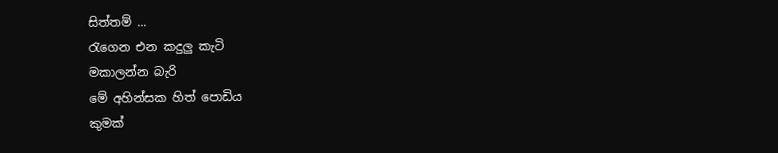සිත්තම් ...
රැගෙන එන කදුලු කැටි
මකාලන්න බැරි
මේ අහින්සක හිත් පොඩිය
කුමක්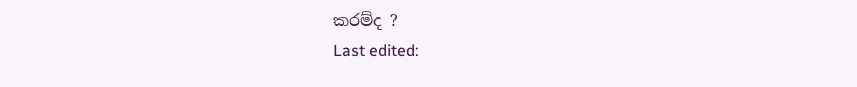කරම්ද ?
Last edited: